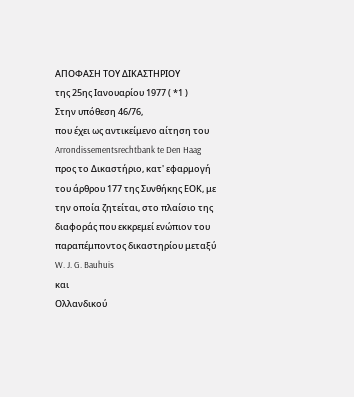ΑΠΟΦΑΣΗ ΤΟΥ ΔΙΚΑΣΤΗΡΙΟΥ
της 25ης Ιανουαρίου 1977 ( *1 )
Στην υπόθεση 46/76,
που έχει ως αντικείμενο αίτηση του Arrondissementsrechtbank te Den Haag προς το Δικαστήριο, κατ' εφαρμογή του άρθρου 177 της Συνθήκης ΕΟΚ, με την οποία ζητείται, στο πλαίσιο της διαφοράς που εκκρεμεί ενώπιον του παραπέμποντος δικαστηρίου μεταξύ
W. J. G. Bauhuis
και
Ολλανδικού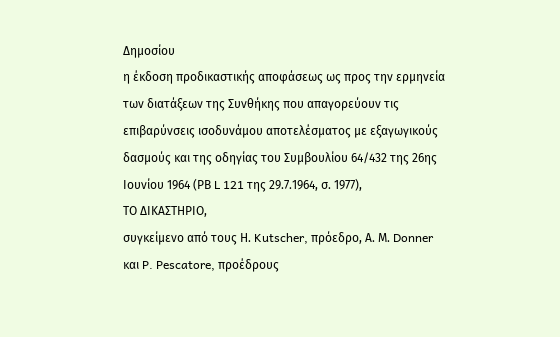Δημοσίου
η έκδοση προδικαστικής αποφάσεως ως προς την ερμηνεία των διατάξεων της Συνθήκης που απαγορεύουν τις επιβαρύνσεις ισοδυνάμου αποτελέσματος με εξαγωγικούς δασμούς και της οδηγίας του Συμβουλίου 64/432 της 26ης Ιουνίου 1964 (ΡΒ L 121 της 29.7.1964, σ. 1977),
ΤΟ ΔΙΚΑΣΤΗΡΙΟ,
συγκείμενο από τους Η. Kutscher, πρόεδρο, Α. Μ. Donner και P. Pescatore, προέδρους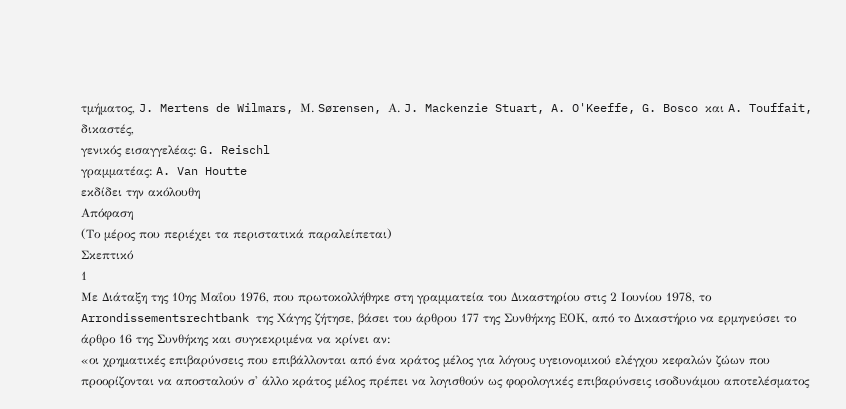τμήματος, J. Mertens de Wilmars, Μ. Sørensen, Α. J. Mackenzie Stuart, A. O'Keeffe, G. Bosco και A. Touffait, δικαστές,
γενικός εισαγγελέας: G. Reischl
γραμματέας: A. Van Houtte
εκδίδει την ακόλουθη
Απόφαση
(Το μέρος που περιέχει τα περιστατικά παραλείπεται)
Σκεπτικό
1
Με Διάταξη της 10ης Μαΐου 1976, που πρωτοκολλήθηκε στη γραμματεία του Δικαστηρίου στις 2 Ιουνίου 1978, το Arrondissementsrechtbank της Χάγης ζήτησε, βάσει του άρθρου 177 της Συνθήκης ΕΟΚ, από το Δικαστήριο να ερμηνεύσει το άρθρο 16 της Συνθήκης και συγκεκριμένα να κρίνει αν:
«οι χρηματικές επιβαρύνσεις που επιβάλλονται από ένα κράτος μέλος για λόγους υγειονομικού ελέγχου κεφαλών ζώων που προορίζονται να αποσταλούν σ' άλλο κράτος μέλος πρέπει να λογισθούν ως φορολογικές επιβαρύνσεις ισοδυνάμου αποτελέσματος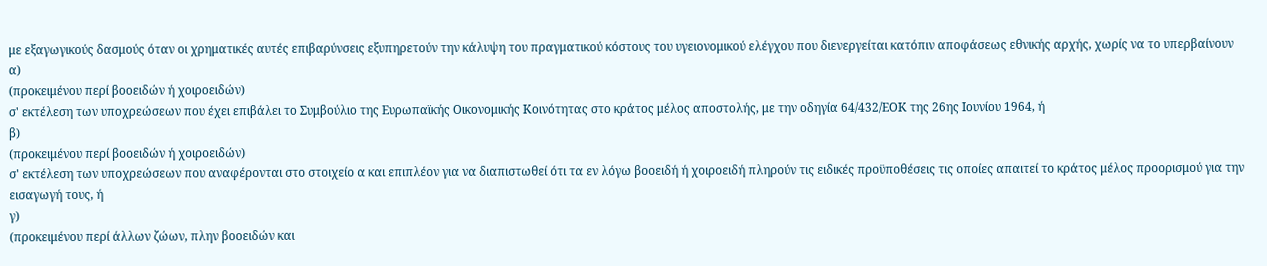με εξαγωγικούς δασμούς όταν οι χρηματικές αυτές επιβαρύνσεις εξυπηρετούν την κάλυψη του πραγματικού κόστους του υγειονομικού ελέγχου που διενεργείται κατόπιν αποφάσεως εθνικής αρχής, χωρίς να το υπερβαίνουν
α)
(προκειμένου περί βοοειδών ή χοιροειδών)
σ' εκτέλεση των υποχρεώσεων που έχει επιβάλει το Συμβούλιο της Ευρωπαϊκής Οικονομικής Κοινότητας στο κράτος μέλος αποστολής, με την οδηγία 64/432/ΕΟΚ της 26ης Ιουνίου 1964, ή
β)
(προκειμένου περί βοοειδών ή χοιροειδών)
σ' εκτέλεση των υποχρεώσεων που αναφέρονται στο στοιχείο α και επιπλέον για να διαπιστωθεί ότι τα εν λόγω βοοειδή ή χοιροειδή πληρούν τις ειδικές προϋποθέσεις τις οποίες απαιτεί το κράτος μέλος προορισμού για την εισαγωγή τους, ή
γ)
(προκειμένου περί άλλων ζώων, πλην βοοειδών και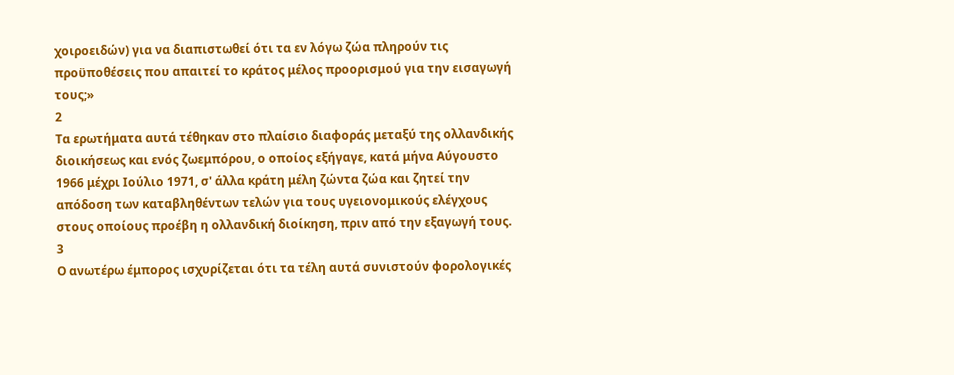χοιροειδών) για να διαπιστωθεί ότι τα εν λόγω ζώα πληρούν τις προϋποθέσεις που απαιτεί το κράτος μέλος προορισμού για την εισαγωγή τους;»
2
Τα ερωτήματα αυτά τέθηκαν στο πλαίσιο διαφοράς μεταξύ της ολλανδικής διοικήσεως και ενός ζωεμπόρου, ο οποίος εξήγαγε, κατά μήνα Αύγουστο 1966 μέχρι Ιούλιο 1971, σ' άλλα κράτη μέλη ζώντα ζώα και ζητεί την απόδοση των καταβληθέντων τελών για τους υγειονομικούς ελέγχους στους οποίους προέβη η ολλανδική διοίκηση, πριν από την εξαγωγή τους.
3
Ο ανωτέρω έμπορος ισχυρίζεται ότι τα τέλη αυτά συνιστούν φορολογικές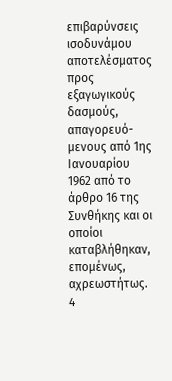επιβαρύνσεις ισοδυνάμου αποτελέσματος προς εξαγωγικούς δασμούς, απαγορευό-μενους από 1ης Ιανουαρίου 1962 από το άρθρο 16 της Συνθήκης και οι οποίοι καταβλήθηκαν, επομένως, αχρεωστήτως.
4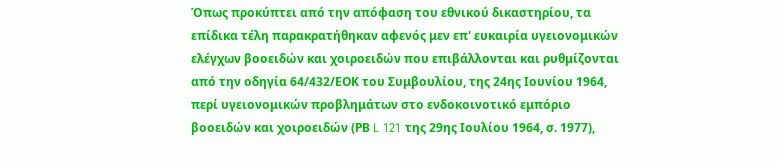Όπως προκύπτει από την απόφαση του εθνικού δικαστηρίου, τα επίδικα τέλη παρακρατήθηκαν αφενός μεν επ' ευκαιρία υγειονομικών ελέγχων βοοειδών και χοιροειδών που επιβάλλονται και ρυθμίζονται από την οδηγία 64/432/ΕΟΚ του Συμβουλίου, της 24ης Ιουνίου 1964, περί υγειονομικών προβλημάτων στο ενδοκοινοτικό εμπόριο βοοειδών και χοιροειδών (ΡΒ L 121 της 29ης Ιουλίου 1964, σ. 1977),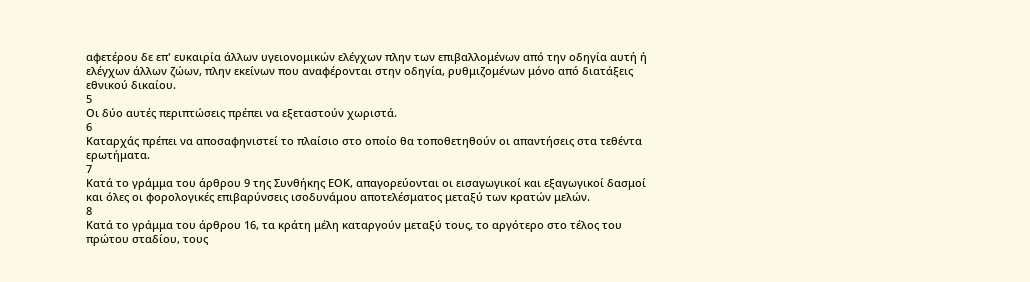αφετέρου δε επ' ευκαιρία άλλων υγειονομικών ελέγχων πλην των επιβαλλομένων από την οδηγία αυτή ή ελέγχων άλλων ζώων, πλην εκείνων που αναφέρονται στην οδηγία, ρυθμιζομένων μόνο από διατάξεις εθνικού δικαίου.
5
Οι δύο αυτές περιπτώσεις πρέπει να εξεταστούν χωριστά.
6
Καταρχάς πρέπει να αποσαφηνιστεί το πλαίσιο στο οποίο θα τοποθετηθούν οι απαντήσεις στα τεθέντα ερωτήματα.
7
Κατά το γράμμα του άρθρου 9 της Συνθήκης ΕΟΚ, απαγορεύονται οι εισαγωγικοί και εξαγωγικοί δασμοί και όλες οι φορολογικές επιβαρύνσεις ισοδυνάμου αποτελέσματος μεταξύ των κρατών μελών.
8
Κατά το γράμμα του άρθρου 16, τα κράτη μέλη καταργούν μεταξύ τους, το αργότερο στο τέλος του πρώτου σταδίου, τους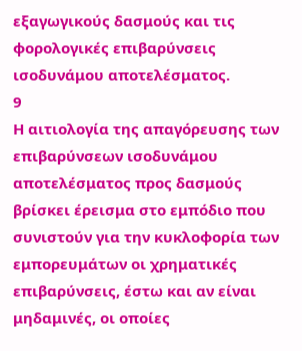εξαγωγικούς δασμούς και τις φορολογικές επιβαρύνσεις ισοδυνάμου αποτελέσματος.
9
Η αιτιολογία της απαγόρευσης των επιβαρύνσεων ισοδυνάμου αποτελέσματος προς δασμούς βρίσκει έρεισμα στο εμπόδιο που συνιστούν για την κυκλοφορία των εμπορευμάτων οι χρηματικές επιβαρύνσεις, έστω και αν είναι μηδαμινές, οι οποίες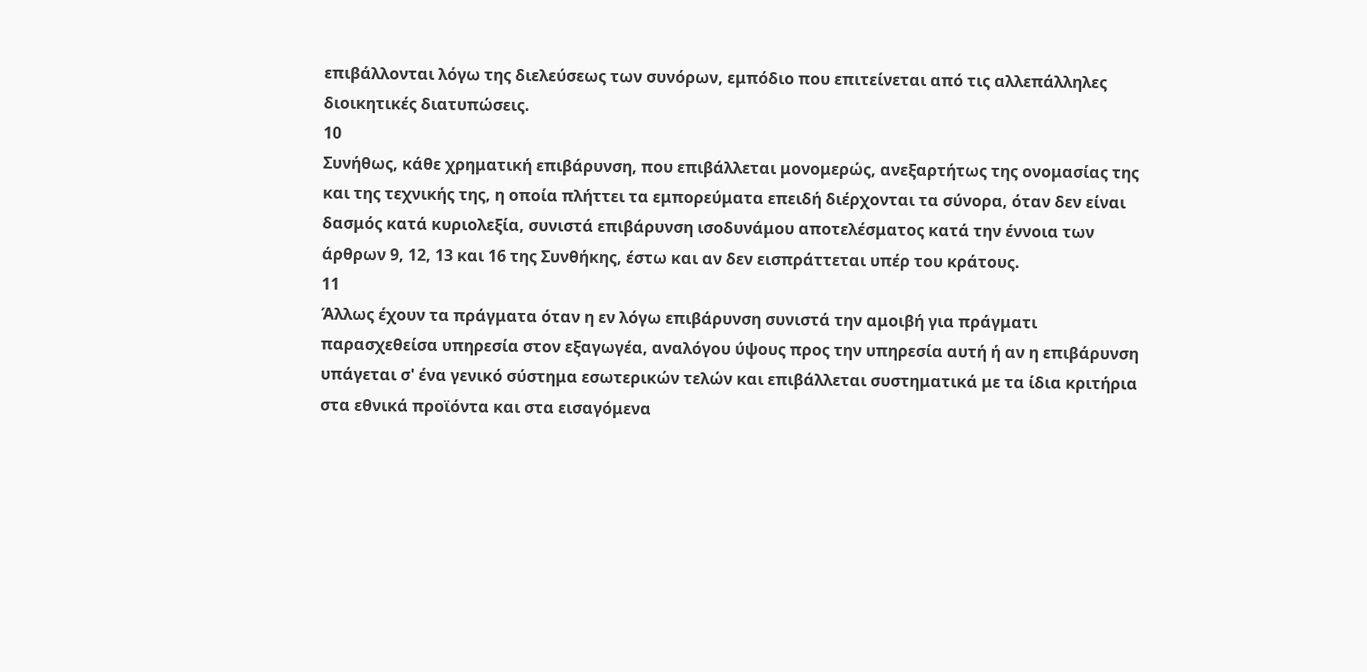επιβάλλονται λόγω της διελεύσεως των συνόρων, εμπόδιο που επιτείνεται από τις αλλεπάλληλες διοικητικές διατυπώσεις.
10
Συνήθως, κάθε χρηματική επιβάρυνση, που επιβάλλεται μονομερώς, ανεξαρτήτως της ονομασίας της και της τεχνικής της, η οποία πλήττει τα εμπορεύματα επειδή διέρχονται τα σύνορα, όταν δεν είναι δασμός κατά κυριολεξία, συνιστά επιβάρυνση ισοδυνάμου αποτελέσματος κατά την έννοια των άρθρων 9, 12, 13 και 16 της Συνθήκης, έστω και αν δεν εισπράττεται υπέρ του κράτους.
11
Άλλως έχουν τα πράγματα όταν η εν λόγω επιβάρυνση συνιστά την αμοιβή για πράγματι παρασχεθείσα υπηρεσία στον εξαγωγέα, αναλόγου ύψους προς την υπηρεσία αυτή ή αν η επιβάρυνση υπάγεται σ' ένα γενικό σύστημα εσωτερικών τελών και επιβάλλεται συστηματικά με τα ίδια κριτήρια στα εθνικά προϊόντα και στα εισαγόμενα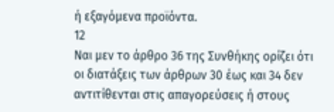ή εξαγόμενα προϊόντα.
12
Ναι μεν το άρθρο 36 της Συνθήκης ορίζει ότι οι διατάξεις των άρθρων 30 έως και 34 δεν αντιτίθενται στις απαγορεύσεις ή στους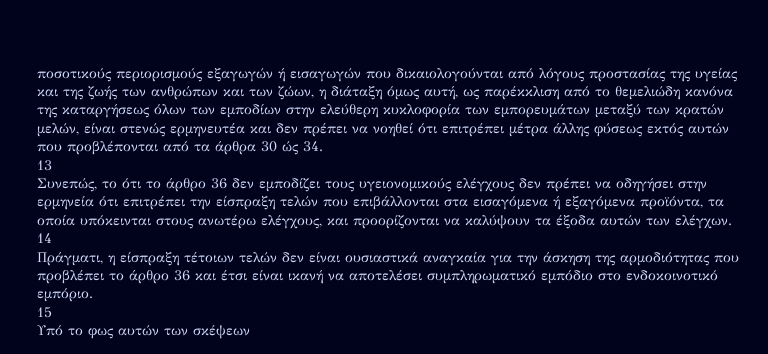ποσοτικούς περιορισμούς εξαγωγών ή εισαγωγών που δικαιολογούνται από λόγους προστασίας της υγείας και της ζωής των ανθρώπων και των ζώων, η διάταξη όμως αυτή, ως παρέκκλιση από το θεμελιώδη κανόνα της καταργήσεως όλων των εμποδίων στην ελεύθερη κυκλοφορία των εμπορευμάτων μεταξύ των κρατών μελών, είναι στενώς ερμηνευτέα και δεν πρέπει να νοηθεί ότι επιτρέπει μέτρα άλλης φύσεως εκτός αυτών που προβλέπονται από τα άρθρα 30 ώς 34.
13
Συνεπώς, το ότι το άρθρο 36 δεν εμποδίζει τους υγειονομικούς ελέγχους δεν πρέπει να οδηγήσει στην ερμηνεία ότι επιτρέπει την είσπραξη τελών που επιβάλλονται στα εισαγόμενα ή εξαγόμενα προϊόντα, τα οποία υπόκεινται στους ανωτέρω ελέγχους, και προορίζονται να καλύψουν τα έξοδα αυτών των ελέγχων.
14
Πράγματι, η είσπραξη τέτοιων τελών δεν είναι ουσιαστικά αναγκαία για την άσκηση της αρμοδιότητας που προβλέπει το άρθρο 36 και έτσι είναι ικανή να αποτελέσει συμπληρωματικό εμπόδιο στο ενδοκοινοτικό εμπόριο.
15
Υπό το φως αυτών των σκέψεων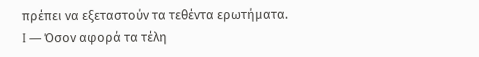πρέπει να εξεταστούν τα τεθέντα ερωτήματα.
I — Όσον αφορά τα τέλη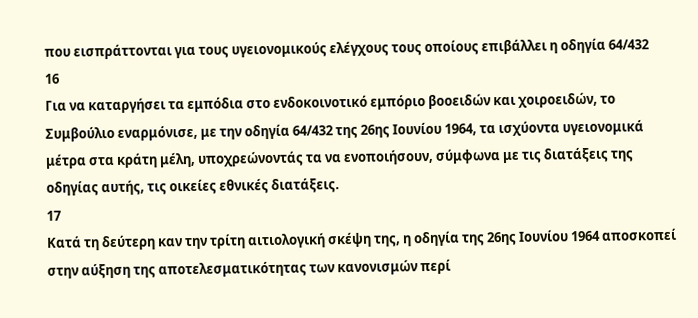που εισπράττονται για τους υγειονομικούς ελέγχους τους οποίους επιβάλλει η οδηγία 64/432
16
Για να καταργήσει τα εμπόδια στο ενδοκοινοτικό εμπόριο βοοειδών και χοιροειδών, το Συμβούλιο εναρμόνισε, με την οδηγία 64/432 της 26ης Ιουνίου 1964, τα ισχύοντα υγειονομικά μέτρα στα κράτη μέλη, υποχρεώνοντάς τα να ενοποιήσουν, σύμφωνα με τις διατάξεις της οδηγίας αυτής, τις οικείες εθνικές διατάξεις.
17
Κατά τη δεύτερη καν την τρίτη αιτιολογική σκέψη της, η οδηγία της 26ης Ιουνίου 1964 αποσκοπεί στην αύξηση της αποτελεσματικότητας των κανονισμών περί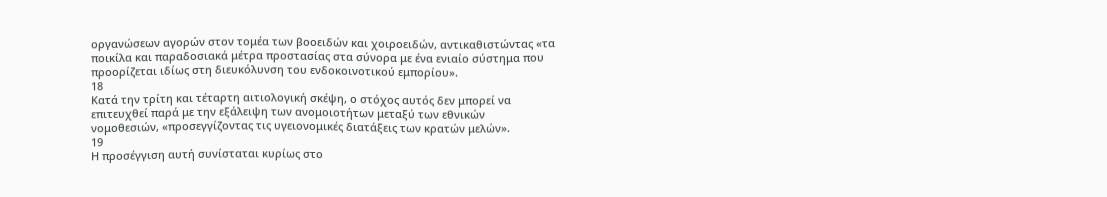οργανώσεων αγορών στον τομέα των βοοειδών και χοιροειδών, αντικαθιστώντας «τα ποικίλα και παραδοσιακά μέτρα προστασίας στα σύνορα με ένα ενιαίο σύστημα που προορίζεται ιδίως στη διευκόλυνση του ενδοκοινοτικού εμπορίου».
18
Κατά την τρίτη και τέταρτη αιτιολογική σκέψη, ο στόχος αυτός δεν μπορεί να επιτευχθεί παρά με την εξάλειψη των ανομοιοτήτων μεταξύ των εθνικών νομοθεσιών, «προσεγγίζοντας τις υγειονομικές διατάξεις των κρατών μελών».
19
Η προσέγγιση αυτή συνίσταται κυρίως στο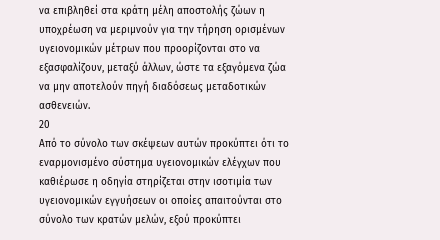να επιβληθεί στα κράτη μέλη αποστολής ζώων η υποχρέωση να μεριμνούν για την τήρηση ορισμένων υγειονομικών μέτρων που προορίζονται στο να εξασφαλίζουν, μεταξύ άλλων, ώστε τα εξαγόμενα ζώα να μην αποτελούν πηγή διαδόσεως μεταδοτικών ασθενειών.
20
Από το σύνολο των σκέψεων αυτών προκύπτει ότι το εναρμονισμένο σύστημα υγειονομικών ελέγχων που καθιέρωσε η οδηγία στηρίζεται στην ισοτιμία των υγειονομικών εγγυήσεων οι οποίες απαιτούνται στο σύνολο των κρατών μελών, εξού προκύπτει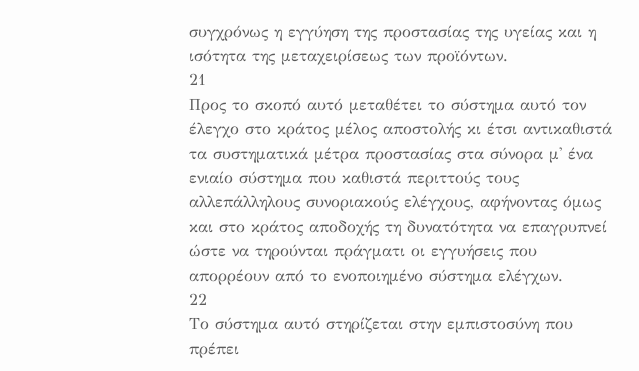συγχρόνως η εγγύηση της προστασίας της υγείας και η ισότητα της μεταχειρίσεως των προϊόντων.
21
Προς το σκοπό αυτό μεταθέτει το σύστημα αυτό τον έλεγχο στο κράτος μέλος αποστολής κι έτσι αντικαθιστά τα συστηματικά μέτρα προστασίας στα σύνορα μ' ένα ενιαίο σύστημα που καθιστά περιττούς τους αλλεπάλληλους συνοριακούς ελέγχους, αφήνοντας όμως και στο κράτος αποδοχής τη δυνατότητα να επαγρυπνεί ώστε να τηρούνται πράγματι οι εγγυήσεις που απορρέουν από το ενοποιημένο σύστημα ελέγχων.
22
Το σύστημα αυτό στηρίζεται στην εμπιστοσύνη που πρέπει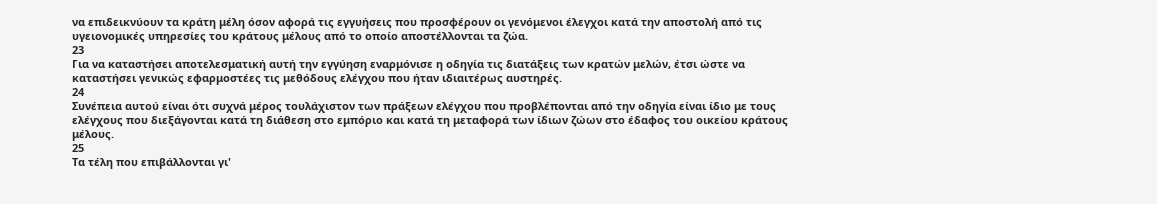να επιδεικνύουν τα κράτη μέλη όσον αφορά τις εγγυήσεις που προσφέρουν οι γενόμενοι έλεγχοι κατά την αποστολή από τις υγειονομικές υπηρεσίες του κράτους μέλους από το οποίο αποστέλλονται τα ζώα.
23
Για να καταστήσει αποτελεσματική αυτή την εγγύηση εναρμόνισε η οδηγία τις διατάξεις των κρατών μελών, έτσι ώστε να καταστήσει γενικώς εφαρμοστέες τις μεθόδους ελέγχου που ήταν ιδιαιτέρως αυστηρές.
24
Συνέπεια αυτού είναι ότι συχνά μέρος τουλάχιστον των πράξεων ελέγχου που προβλέπονται από την οδηγία είναι ίδιο με τους ελέγχους που διεξάγονται κατά τη διάθεση στο εμπόριο και κατά τη μεταφορά των ίδιων ζώων στο έδαφος του οικείου κράτους μέλους.
25
Τα τέλη που επιβάλλονται γι'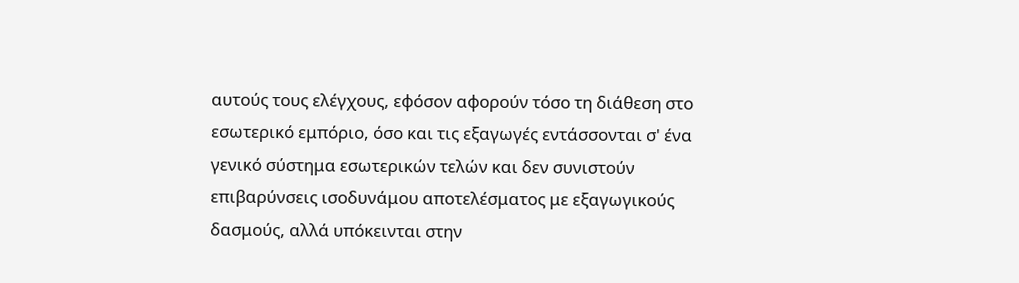αυτούς τους ελέγχους, εφόσον αφορούν τόσο τη διάθεση στο εσωτερικό εμπόριο, όσο και τις εξαγωγές εντάσσονται σ' ένα γενικό σύστημα εσωτερικών τελών και δεν συνιστούν επιβαρύνσεις ισοδυνάμου αποτελέσματος με εξαγωγικούς δασμούς, αλλά υπόκεινται στην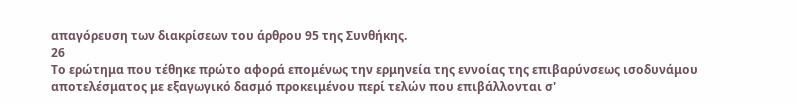απαγόρευση των διακρίσεων του άρθρου 95 της Συνθήκης.
26
Το ερώτημα που τέθηκε πρώτο αφορά επομένως την ερμηνεία της εννοίας της επιβαρύνσεως ισοδυνάμου αποτελέσματος με εξαγωγικό δασμό προκειμένου περί τελών που επιβάλλονται σ'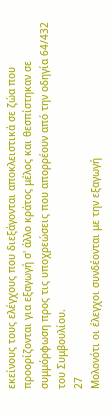εκείνους τους ελέγχους που διεξάγονται αποκλειστικά σε ζώα που προορίζονται για εξαγωγή σ' άλλο κράτος μέλος και θεσπίστηκαν σε συμμόρφωση προς τις υποχρεώσεις που απορρέουν από την οδηγία 64/432 του Συμβουλίου.
27
Μολονότι οι έλεγχοι συνδέονται με την εξαγωγή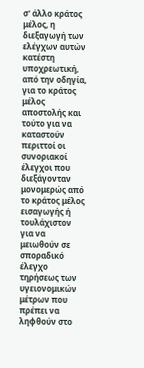σ' άλλο κράτος μέλος, η διεξαγωγή των ελέγχων αυτών κατέστη υποχρεωτική, από την οδηγία, για το κράτος μέλος αποστολής και τούτο για να καταστούν περιττοί οι συνοριακοί έλεγχοι που διεξάγονταν μονομερώς από το κράτος μέλος εισαγωγής ή τουλάχιστον για να μειωθούν σε σποραδικό έλεγχο τηρήσεως των υγειονομικών μέτρων που πρέπει να ληφθούν στο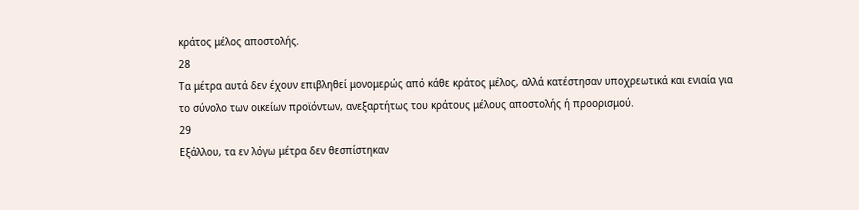κράτος μέλος αποστολής.
28
Τα μέτρα αυτά δεν έχουν επιβληθεί μονομερώς από κάθε κράτος μέλος, αλλά κατέστησαν υποχρεωτικά και ενιαία για το σύνολο των οικείων προϊόντων, ανεξαρτήτως του κράτους μέλους αποστολής ή προορισμού.
29
Εξάλλου, τα εν λόγω μέτρα δεν θεσπίστηκαν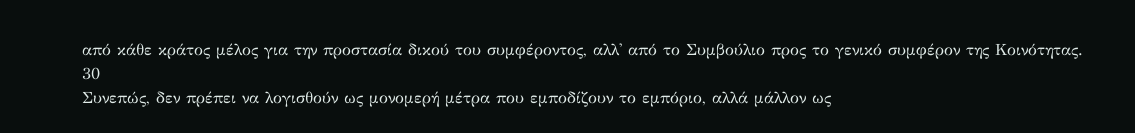από κάθε κράτος μέλος για την προστασία δικού του συμφέροντος, αλλ' από το Συμβούλιο προς το γενικό συμφέρον της Κοινότητας.
30
Συνεπώς, δεν πρέπει να λογισθούν ως μονομερή μέτρα που εμποδίζουν το εμπόριο, αλλά μάλλον ως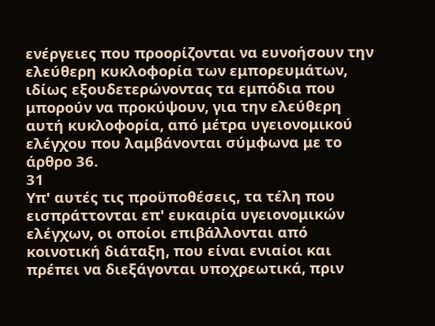ενέργειες που προορίζονται να ευνοήσουν την ελεύθερη κυκλοφορία των εμπορευμάτων, ιδίως εξουδετερώνοντας τα εμπόδια που μπορούν να προκύψουν, για την ελεύθερη αυτή κυκλοφορία, από μέτρα υγειονομικού ελέγχου που λαμβάνονται σύμφωνα με το άρθρο 36.
31
Υπ' αυτές τις προϋποθέσεις, τα τέλη που εισπράττονται επ' ευκαιρία υγειονομικών ελέγχων, οι οποίοι επιβάλλονται από κοινοτική διάταξη, που είναι ενιαίοι και πρέπει να διεξάγονται υποχρεωτικά, πριν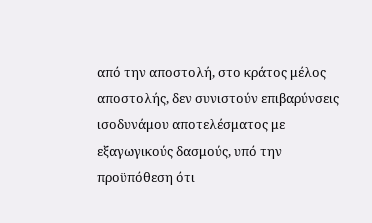από την αποστολή, στο κράτος μέλος αποστολής, δεν συνιστούν επιβαρύνσεις ισοδυνάμου αποτελέσματος με εξαγωγικούς δασμούς, υπό την προϋπόθεση ότι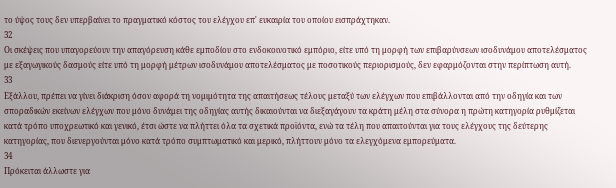το ύψος τους δεν υπερβαίνει το πραγματικό κόστος του ελέγχου επ' ευκαιρία του οποίου εισπράχτηκαν.
32
Οι σκέψεις που υπαγορεύουν την απαγόρευση κάθε εμποδίου στο ενδοκοινοτικό εμπόριο, είτε υπό τη μορφή των επιβαρύνσεων ισοδυνάμου αποτελέσματος με εξαγωγικούς δασμούς είτε υπό τη μορφή μέτρων ισοδυνάμου αποτελέσματος με ποσοτικούς περιορισμούς, δεν εφαρμόζονται στην περίπτωση αυτή.
33
Εξάλλου, πρέπει να γίνει διάκριση όσον αφορά τη νομιμότητα της απαιτήσεως τέλους μεταξύ των ελέγχων που επιβάλλονται από την οδηγία και των σποραδικών εκείνων ελέγχων που μόνο δυνάμει της οδηγίας αυτής δικαιούνται να διεξαγάγουν τα κράτη μέλη στα σύνορα η πρώτη κατηγορία ρυθμίζεται κατά τρόπο υποχρεωτικό και γενικό, έτσι ώστε να πλήττει όλα τα σχετικά προϊόντα, ενώ τα τέλη που απαιτούνται για τους ελέγχους της δεύτερης κατηγορίας, που διενεργούνται μόνο κατά τρόπο συμπτωματικό και μερικό, πλήττουν μόνο τα ελεγχόμενα εμπορεύματα.
34
Πρόκειται άλλωστε για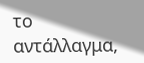το αντάλλαγμα,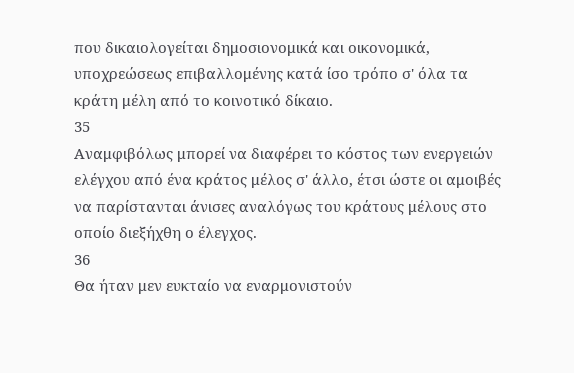που δικαιολογείται δημοσιονομικά και οικονομικά, υποχρεώσεως επιβαλλομένης κατά ίσο τρόπο σ' όλα τα κράτη μέλη από το κοινοτικό δίκαιο.
35
Αναμφιβόλως μπορεί να διαφέρει το κόστος των ενεργειών ελέγχου από ένα κράτος μέλος σ' άλλο, έτσι ώστε οι αμοιβές να παρίστανται άνισες αναλόγως του κράτους μέλους στο οποίο διεξήχθη ο έλεγχος.
36
Θα ήταν μεν ευκταίο να εναρμονιστούν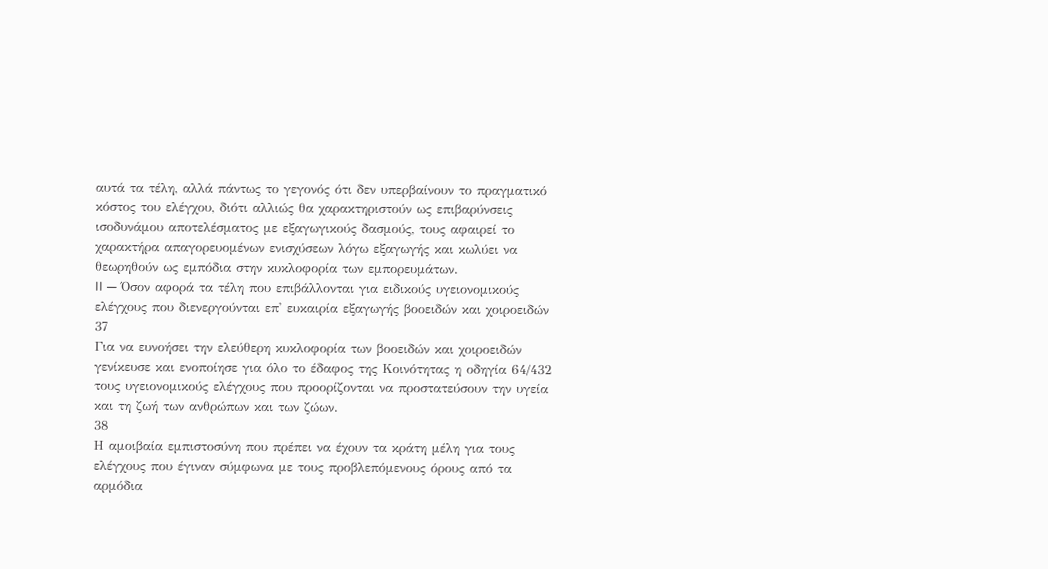αυτά τα τέλη, αλλά πάντως το γεγονός ότι δεν υπερβαίνουν το πραγματικό κόστος του ελέγχου, διότι αλλιώς θα χαρακτηριστούν ως επιβαρύνσεις ισοδυνάμου αποτελέσματος με εξαγωγικούς δασμούς, τους αφαιρεί το χαρακτήρα απαγορευομένων ενισχύσεων λόγω εξαγωγής και κωλύει να θεωρηθούν ως εμπόδια στην κυκλοφορία των εμπορευμάτων.
II — Όσον αφορά τα τέλη που επιβάλλονται για ειδικούς υγειονομικούς ελέγχους που διενεργούνται επ' ευκαιρία εξαγωγής βοοειδών και χοιροειδών
37
Για να ευνοήσει την ελεύθερη κυκλοφορία των βοοειδών και χοιροειδών γενίκευσε και ενοποίησε για όλο το έδαφος της Κοινότητας η οδηγία 64/432 τους υγειονομικούς ελέγχους που προορίζονται να προστατεύσουν την υγεία και τη ζωή των ανθρώπων και των ζώων.
38
Η αμοιβαία εμπιστοσύνη που πρέπει να έχουν τα κράτη μέλη για τους ελέγχους που έγιναν σύμφωνα με τους προβλεπόμενους όρους από τα αρμόδια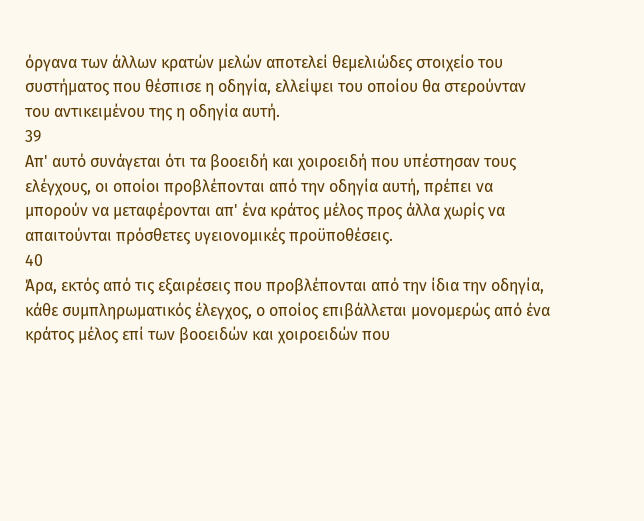όργανα των άλλων κρατών μελών αποτελεί θεμελιώδες στοιχείο του συστήματος που θέσπισε η οδηγία, ελλείψει του οποίου θα στερούνταν του αντικειμένου της η οδηγία αυτή.
39
Απ' αυτό συνάγεται ότι τα βοοειδή και χοιροειδή που υπέστησαν τους ελέγχους, οι οποίοι προβλέπονται από την οδηγία αυτή, πρέπει να μπορούν να μεταφέρονται απ' ένα κράτος μέλος προς άλλα χωρίς να απαιτούνται πρόσθετες υγειονομικές προϋποθέσεις.
40
Άρα, εκτός από τις εξαιρέσεις που προβλέπονται από την ίδια την οδηγία, κάθε συμπληρωματικός έλεγχος, ο οποίος επιβάλλεται μονομερώς από ένα κράτος μέλος επί των βοοειδών και χοιροειδών που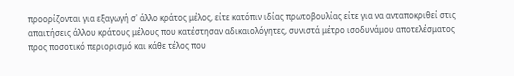προορίζονται για εξαγωγή σ' άλλο κράτος μέλος, είτε κατόπιν ιδίας πρωτοβουλίας είτε για να ανταποκριθεί στις απαιτήσεις άλλου κράτους μέλους που κατέστησαν αδικαιολόγητες, συνιστά μέτρο ισοδυνάμου αποτελέσματος προς ποσοτικό περιορισμό και κάθε τέλος που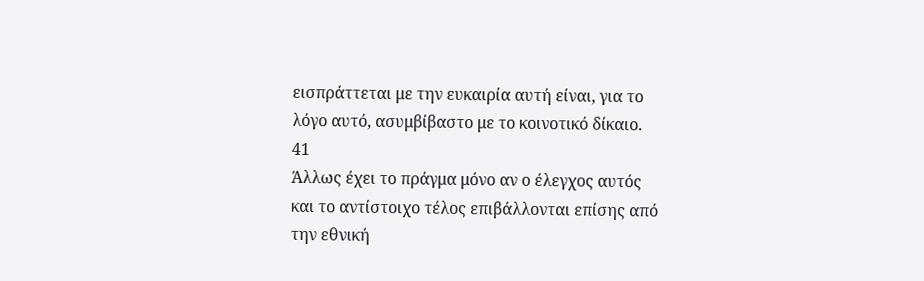εισπράττεται με την ευκαιρία αυτή είναι, για το λόγο αυτό, ασυμβίβαστο με το κοινοτικό δίκαιο.
41
Άλλως έχει το πράγμα μόνο αν ο έλεγχος αυτός και το αντίστοιχο τέλος επιβάλλονται επίσης από την εθνική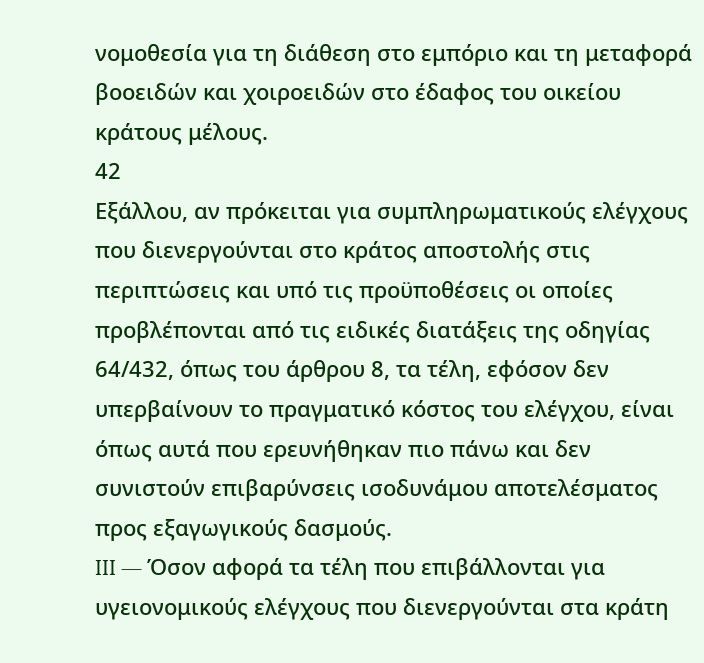νομοθεσία για τη διάθεση στο εμπόριο και τη μεταφορά βοοειδών και χοιροειδών στο έδαφος του οικείου κράτους μέλους.
42
Εξάλλου, αν πρόκειται για συμπληρωματικούς ελέγχους που διενεργούνται στο κράτος αποστολής στις περιπτώσεις και υπό τις προϋποθέσεις οι οποίες προβλέπονται από τις ειδικές διατάξεις της οδηγίας 64/432, όπως του άρθρου 8, τα τέλη, εφόσον δεν υπερβαίνουν το πραγματικό κόστος του ελέγχου, είναι όπως αυτά που ερευνήθηκαν πιο πάνω και δεν συνιστούν επιβαρύνσεις ισοδυνάμου αποτελέσματος προς εξαγωγικούς δασμούς.
III — Όσον αφορά τα τέλη που επιβάλλονται για υγειονομικούς ελέγχους που διενεργούνται στα κράτη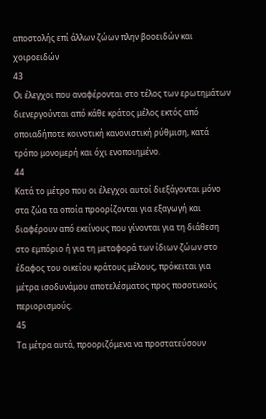αποστολής επί άλλων ζώων πλην βοοειδών και χοιροειδών
43
Οι έλεγχοι που αναφέρονται στο τέλος των ερωτημάτων διενεργούνται από κάθε κράτος μέλος εκτός από οποιαδήποτε κοινοτική κανονιστική ρύθμιση, κατά τρόπο μονομερή και όχι ενοποιημένο.
44
Κατά το μέτρο που οι έλεγχοι αυτοί διεξάγονται μόνο στα ζώα τα οποία προορίζονται για εξαγωγή και διαφέρουν από εκείνους που γίνονται για τη διάθεση στο εμπόριο ή για τη μεταφορά των ίδιων ζώων στο έδαφος του οικείου κράτους μέλους, πρόκειται για μέτρα ισοδυνάμου αποτελέσματος προς ποσοτικούς περιορισμούς.
45
Τα μέτρα αυτά, προοριζόμενα να προστατεύσουν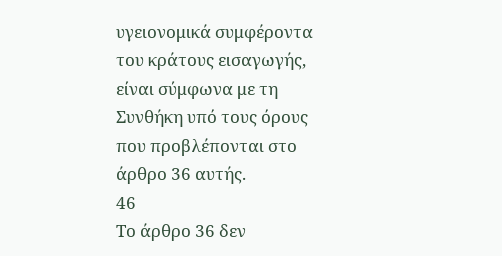υγειονομικά συμφέροντα του κράτους εισαγωγής, είναι σύμφωνα με τη Συνθήκη υπό τους όρους που προβλέπονται στο άρθρο 36 αυτής.
46
Το άρθρο 36 δεν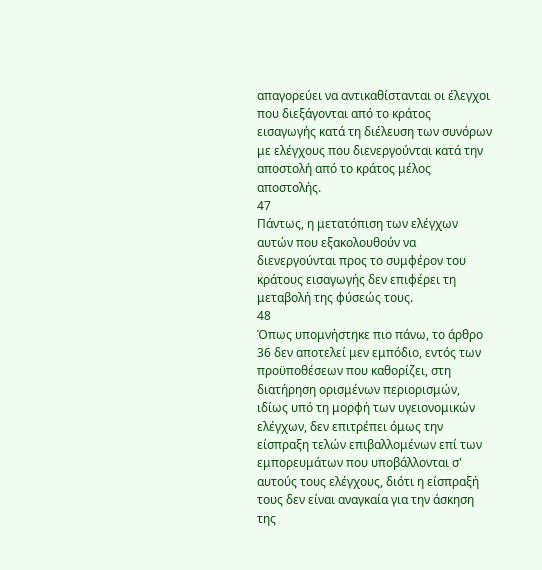απαγορεύει να αντικαθίστανται οι έλεγχοι που διεξάγονται από το κράτος εισαγωγής κατά τη διέλευση των συνόρων με ελέγχους που διενεργούνται κατά την αποστολή από το κράτος μέλος αποστολής.
47
Πάντως, η μετατόπιση των ελέγχων αυτών που εξακολουθούν να διενεργούνται προς το συμφέρον του κράτους εισαγωγής δεν επιφέρει τη μεταβολή της φύσεώς τους.
48
Όπως υπομνήστηκε πιο πάνω, το άρθρο 36 δεν αποτελεί μεν εμπόδιο, εντός των προϋποθέσεων που καθορίζει, στη διατήρηση ορισμένων περιορισμών, ιδίως υπό τη μορφή των υγειονομικών ελέγχων, δεν επιτρέπει όμως την είσπραξη τελών επιβαλλομένων επί των εμπορευμάτων που υποβάλλονται σ' αυτούς τους ελέγχους, διότι η είσπραξή τους δεν είναι αναγκαία για την άσκηση της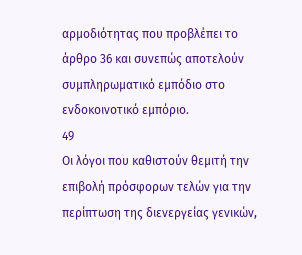αρμοδιότητας που προβλέπει το άρθρο 36 και συνεπώς αποτελούν συμπληρωματικό εμπόδιο στο ενδοκοινοτικό εμπόριο.
49
Οι λόγοι που καθιστούν θεμιτή την επιβολή πρόσφορων τελών για την περίπτωση της διενεργείας γενικών,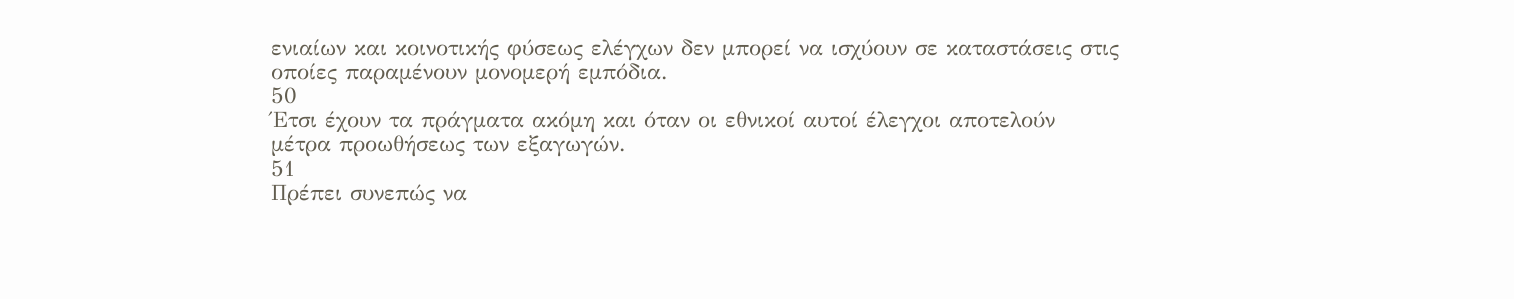ενιαίων και κοινοτικής φύσεως ελέγχων δεν μπορεί να ισχύουν σε καταστάσεις στις οποίες παραμένουν μονομερή εμπόδια.
50
Έτσι έχουν τα πράγματα ακόμη και όταν οι εθνικοί αυτοί έλεγχοι αποτελούν μέτρα προωθήσεως των εξαγωγών.
51
Πρέπει συνεπώς να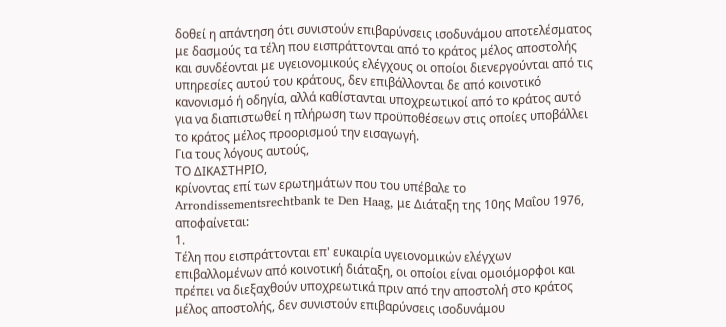δοθεί η απάντηση ότι συνιστούν επιβαρύνσεις ισοδυνάμου αποτελέσματος με δασμούς τα τέλη που εισπράττονται από το κράτος μέλος αποστολής και συνδέονται με υγειονομικούς ελέγχους οι οποίοι διενεργούνται από τις υπηρεσίες αυτού του κράτους, δεν επιβάλλονται δε από κοινοτικό κανονισμό ή οδηγία, αλλά καθίστανται υποχρεωτικοί από το κράτος αυτό για να διαπιστωθεί η πλήρωση των προϋποθέσεων στις οποίες υποβάλλει το κράτος μέλος προορισμού την εισαγωγή.
Για τους λόγους αυτούς,
ΤΟ ΔΙΚΑΣΤΗΡΙΟ,
κρίνοντας επί των ερωτημάτων που του υπέβαλε το Arrondissementsrechtbank te Den Haag, με Διάταξη της 10ης Μαΐου 1976, αποφαίνεται:
1.
Τέλη που εισπράττονται επ' ευκαιρία υγειονομικών ελέγχων επιβαλλομένων από κοινοτική διάταξη, οι οποίοι είναι ομοιόμορφοι και πρέπει να διεξαχθούν υποχρεωτικά πριν από την αποστολή στο κράτος μέλος αποστολής, δεν συνιστούν επιβαρύνσεις ισοδυνάμου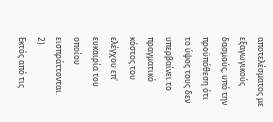αποτελέσματος με εξαγωγικούς δασμούς, υπό την προϋπόθεση ότι το ύψος τους δεν υπερβαίνει το πραγματικό κόστος του ελέγχου επ' ευκαιρία του οποίου εισπράττονται.
2)
Εκτός από τις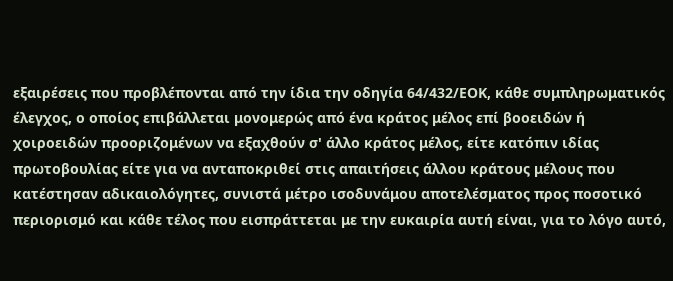εξαιρέσεις που προβλέπονται από την ίδια την οδηγία 64/432/ΕΟΚ, κάθε συμπληρωματικός έλεγχος, ο οποίος επιβάλλεται μονομερώς από ένα κράτος μέλος επί βοοειδών ή χοιροειδών προοριζομένων να εξαχθούν σ' άλλο κράτος μέλος, είτε κατόπιν ιδίας πρωτοβουλίας είτε για να ανταποκριθεί στις απαιτήσεις άλλου κράτους μέλους που κατέστησαν αδικαιολόγητες, συνιστά μέτρο ισοδυνάμου αποτελέσματος προς ποσοτικό περιορισμό και κάθε τέλος που εισπράττεται με την ευκαιρία αυτή είναι, για το λόγο αυτό,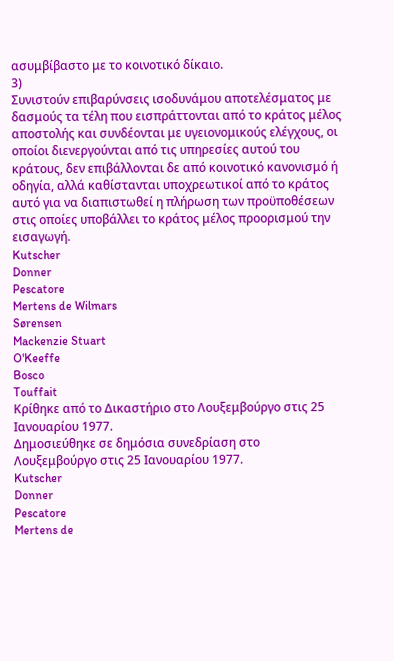ασυμβίβαστο με το κοινοτικό δίκαιο.
3)
Συνιστούν επιβαρύνσεις ισοδυνάμου αποτελέσματος με δασμούς τα τέλη που εισπράττονται από το κράτος μέλος αποστολής και συνδέονται με υγειονομικούς ελέγχους, οι οποίοι διενεργούνται από τις υπηρεσίες αυτού του κράτους, δεν επιβάλλονται δε από κοινοτικό κανονισμό ή οδηγία, αλλά καθίστανται υποχρεωτικοί από το κράτος αυτό για να διαπιστωθεί η πλήρωση των προϋποθέσεων στις οποίες υποβάλλει το κράτος μέλος προορισμού την εισαγωγή.
Kutscher
Donner
Pescatore
Mertens de Wilmars
Sørensen
Mackenzie Stuart
O'Keeffe
Bosco
Touffait
Κρίθηκε από το Δικαστήριο στο Λουξεμβούργο στις 25 Ιανουαρίου 1977.
Δημοσιεύθηκε σε δημόσια συνεδρίαση στο Λουξεμβούργο στις 25 Ιανουαρίου 1977.
Kutscher
Donner
Pescatore
Mertens de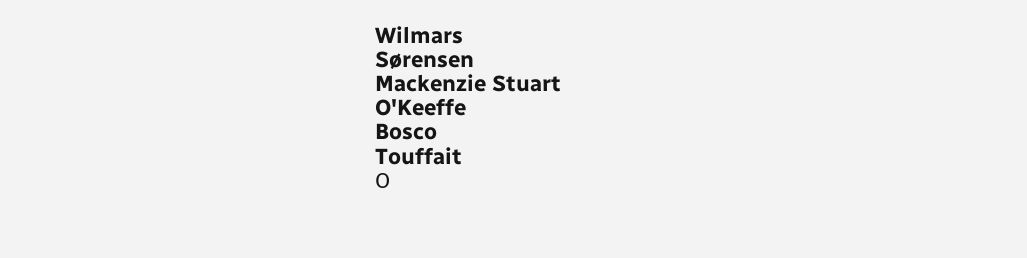Wilmars
Sørensen
Mackenzie Stuart
O'Keeffe
Bosco
Touffait
Ο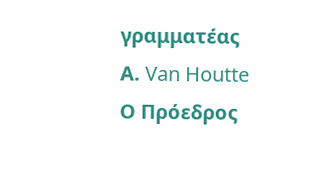γραμματέας
Α. Van Houtte
Ο Πρόεδρος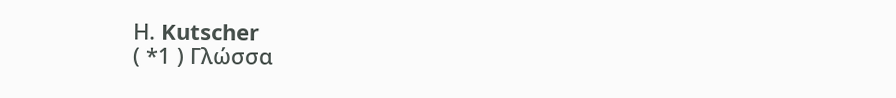Η. Kutscher
( *1 ) Γλώσσα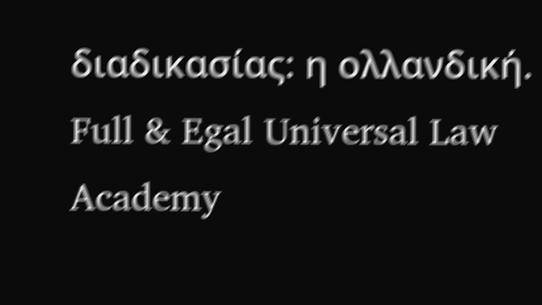διαδικασίας: η ολλανδική.
Full & Egal Universal Law Academy